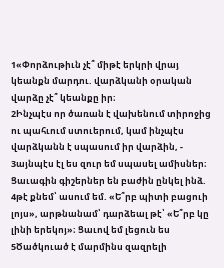1«Փորձութիւն չէ՞ միթէ երկրի վրայ կեանքն մարդու. վարձկանի օրական վարձը չէ՞ կեանքը իր։
2Ինչպէս որ ծառան է վախենում տիրոջից ու պահւում ստուերում, կամ ինչպէս վարձկանն է սպասում իր վարձին, -
3այնպէս էլ ես զուր եմ սպասել ամիսներ։ Ցաւագին գիշերներ են բաժին ընկել ինձ.
4թէ քնեմ՝ ասում եմ. «Ե՞րբ պիտի բացուի լոյս», արթնանամ՝ դարձեալ թէ՝ «Ե՞րբ կը լինի երեկոյ»։ Ցաւով եմ լեցուն ես
5Ծածկուած է մարմինս զազրելի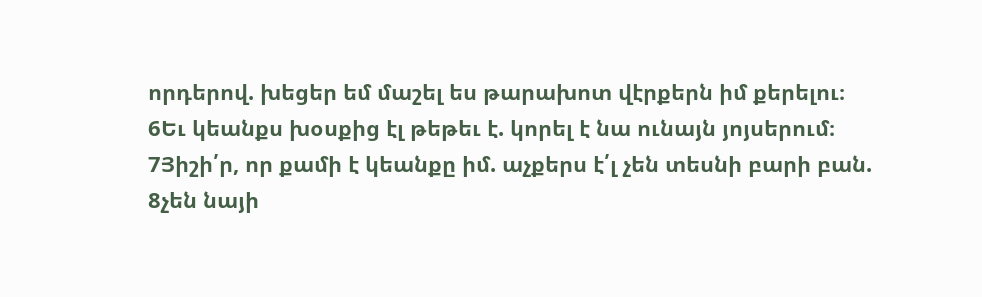որդերով. խեցեր եմ մաշել ես թարախոտ վէրքերն իմ քերելու։
6Եւ կեանքս խօսքից էլ թեթեւ է. կորել է նա ունայն յոյսերում։
7Յիշի՛ր, որ քամի է կեանքը իմ. աչքերս է՛լ չեն տեսնի բարի բան.
8չեն նայի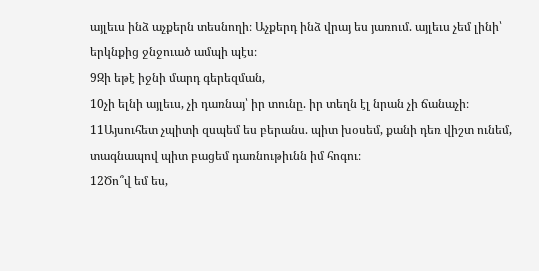այլեւս ինձ աչքերն տեսնողի։ Աչքերդ ինձ վրայ ես յառում. այլեւս չեմ լինի՝ երկնքից ջնջուած ամպի պէս։
9Զի եթէ իջնի մարդ գերեզման,
10չի ելնի այլեւս, չի դառնայ՝ իր տունը. իր տեղն էլ նրան չի ճանաչի։
11Այսուհետ չպիտի զսպեմ ես բերանս. պիտ խօսեմ, քանի դեռ վիշտ ունեմ, տագնապով պիտ բացեմ դառնութիւնն իմ հոգու։
12Ծո՞վ եմ ես,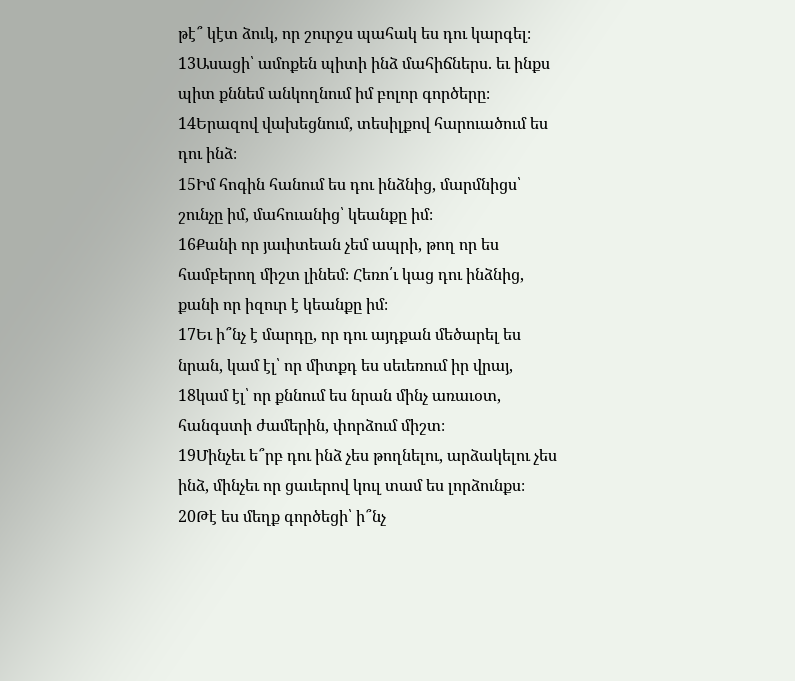թէ՞ կէտ ձուկ, որ շուրջս պահակ ես դու կարգել։
13Ասացի՝ ամոքեն պիտի ինձ մահիճներս. եւ ինքս պիտ քննեմ անկողնում իմ բոլոր գործերը։
14Երազով վախեցնում, տեսիլքով հարուածում ես դու ինձ։
15Իմ հոգին հանում ես դու ինձնից, մարմնիցս՝ շունչը իմ, մահուանից՝ կեանքը իմ։
16Քանի որ յաւիտեան չեմ ապրի, թող որ ես համբերող միշտ լինեմ։ Հեռո՛ւ կաց դու ինձնից, քանի որ իզուր է կեանքը իմ։
17Եւ ի՞նչ է մարդը, որ դու այդքան մեծարել ես նրան, կամ էլ՝ որ միտքդ ես սեւեռում իր վրայ,
18կամ էլ՝ որ քննում ես նրան մինչ առաւօտ, հանգստի ժամերին, փորձում միշտ։
19Մինչեւ ե՞րբ դու ինձ չես թողնելու, արձակելու չես ինձ, մինչեւ որ ցաւերով կուլ տամ ես լորձունքս։
20Թէ ես մեղք գործեցի՝ ի՞նչ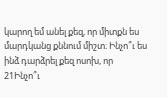կարող եմ անել քեզ, որ միտքն ես մարդկանց քննում միշտ։ Ինչո՞ւ ես ինձ դարձրել քեզ ոսոխ, որ
21Ինչո՞ւ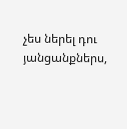չես ներել դու յանցանքներս,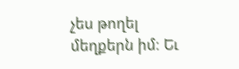չես թողել մեղքերն իմ։ Եւ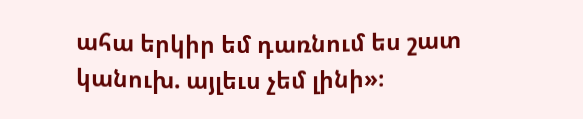ահա երկիր եմ դառնում ես շատ կանուխ. այլեւս չեմ լինի»։